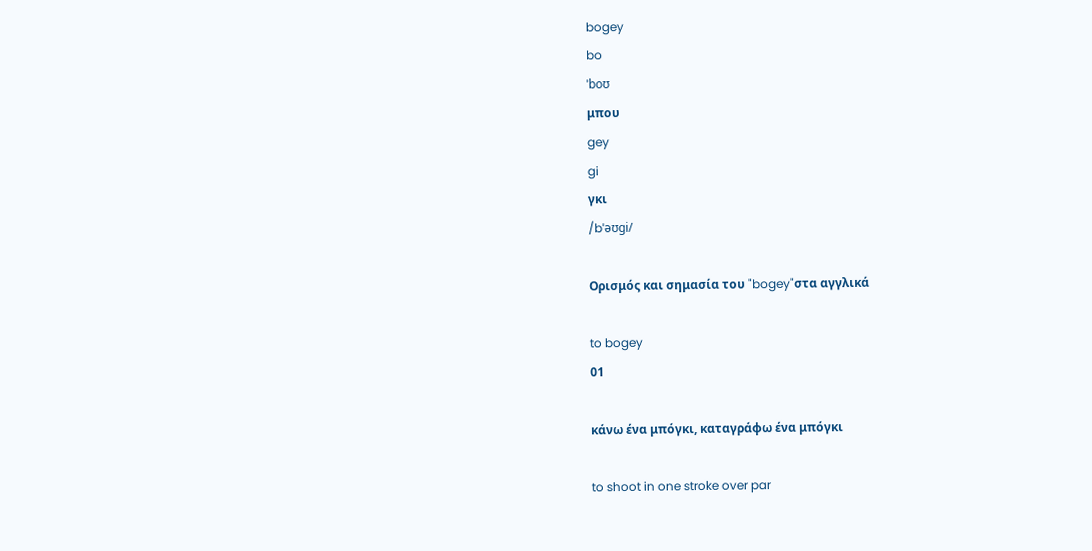bogey
bo
ˈboʊ
μπου
gey
gi
γκι
/bˈəʊɡi/

Ορισμός και σημασία του "bogey"στα αγγλικά

to bogey
01

κάνω ένα μπόγκι, καταγράφω ένα μπόγκι

to shoot in one stroke over par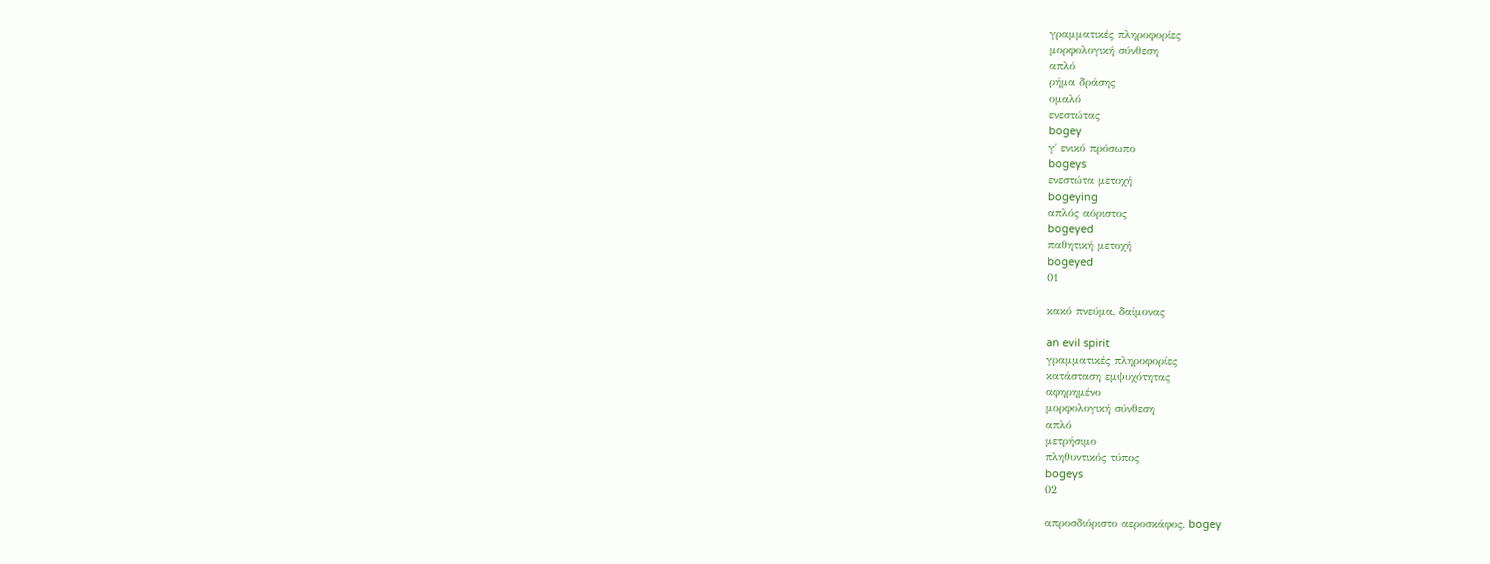γραμματικές πληροφορίες
μορφολογική σύνθεση
απλό
ρήμα δράσης
ομαλό
ενεστώτας
bogey
γ΄ ενικό πρόσωπο
bogeys
ενεστώτα μετοχή
bogeying
απλός αόριστος
bogeyed
παθητική μετοχή
bogeyed
01

κακό πνεύμα, δαίμονας

an evil spirit
γραμματικές πληροφορίες
κατάσταση εμψυχότητας
αφηρημένο
μορφολογική σύνθεση
απλό
μετρήσιμο
πληθυντικός τύπος
bogeys
02

απροσδιόριστο αεροσκάφος, bogey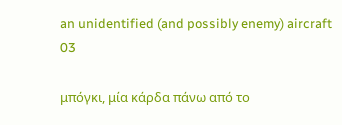an unidentified (and possibly enemy) aircraft
03

μπόγκι, μία κάρδα πάνω από το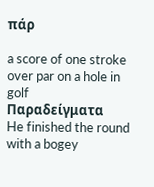πάρ

a score of one stroke over par on a hole in golf
Παραδείγματα
He finished the round with a bogey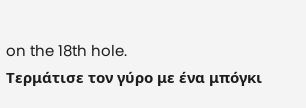on the 18th hole.
Τερμάτισε τον γύρο με ένα μπόγκι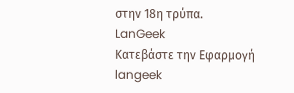στην 18η τρύπα.
LanGeek
Κατεβάστε την Εφαρμογή
langeek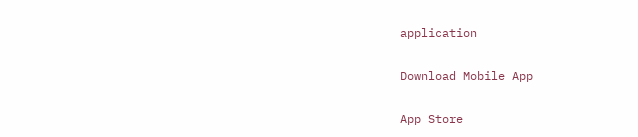application

Download Mobile App

App Store